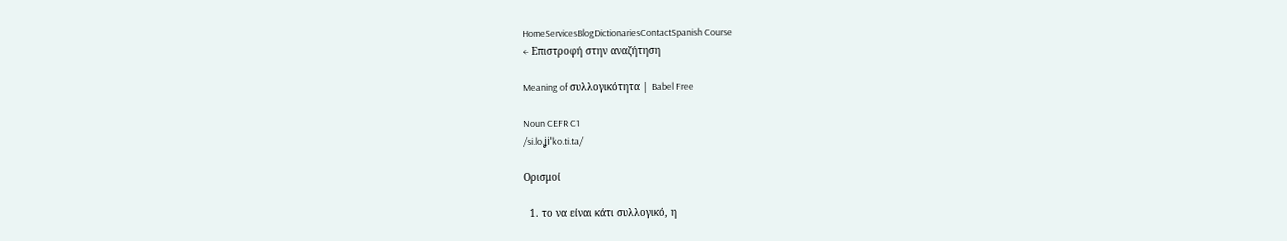HomeServicesBlogDictionariesContactSpanish Course
← Επιστροφή στην αναζήτηση

Meaning of συλλογικότητα | Babel Free

Noun CEFR C1
/si.lo.ʝiˈko.ti.ta/

Ορισμοί

  1. το να είναι κάτι συλλογικό, η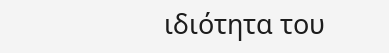ιδιότητα του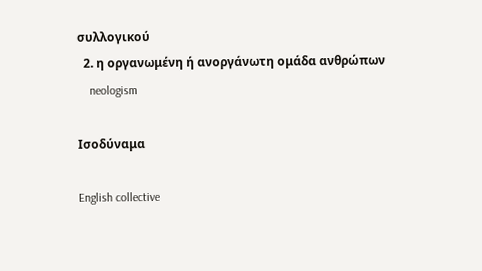συλλογικού
  2. η οργανωμένη ή ανοργάνωτη ομάδα ανθρώπων
    neologism

Ισοδύναμα

English collective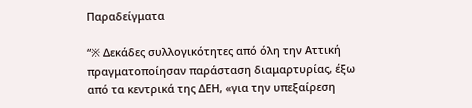Παραδείγματα

“※ Δεκάδες συλλογικότητες από όλη την Αττική πραγματοποίησαν παράσταση διαμαρτυρίας, έξω από τα κεντρικά της ΔΕΗ, «για την υπεξαίρεση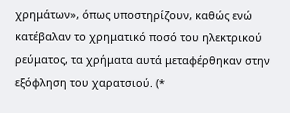χρημάτων», όπως υποστηρίζουν, καθώς ενώ κατέβαλαν το χρηματικό ποσό του ηλεκτρικού ρεύματος, τα χρήματα αυτά μεταφέρθηκαν στην εξόφληση του χαρατσιού. (*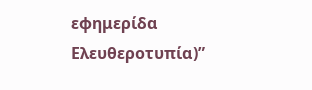εφημερίδα Ελευθεροτυπία)”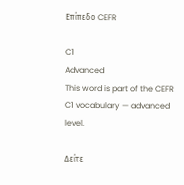Επίπεδο CEFR

C1
Advanced
This word is part of the CEFR C1 vocabulary — advanced level.

Δείτε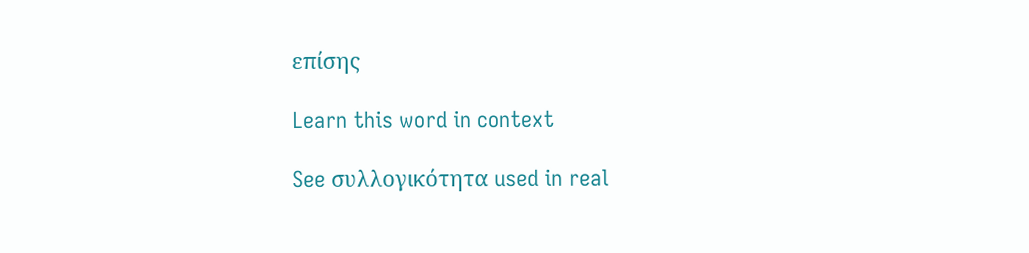επίσης

Learn this word in context

See συλλογικότητα used in real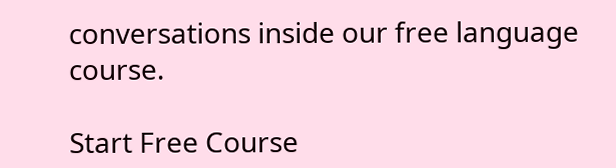conversations inside our free language course.

Start Free Course